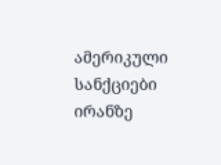ამერიკული სანქციები ირანზე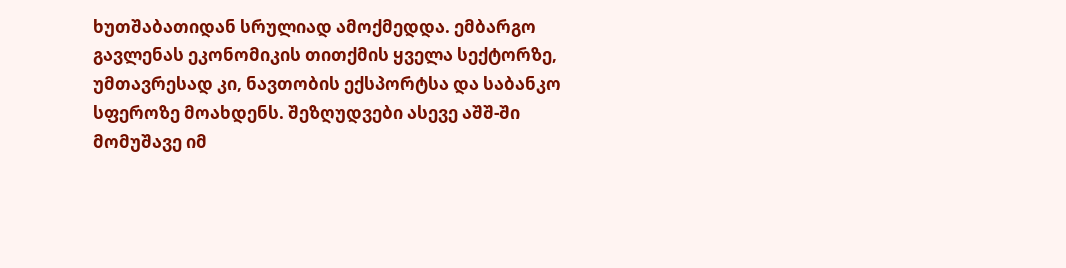ხუთშაბათიდან სრულიად ამოქმედდა. ემბარგო გავლენას ეკონომიკის თითქმის ყველა სექტორზე, უმთავრესად კი, ნავთობის ექსპორტსა და საბანკო სფეროზე მოახდენს. შეზღუდვები ასევე აშშ-ში მომუშავე იმ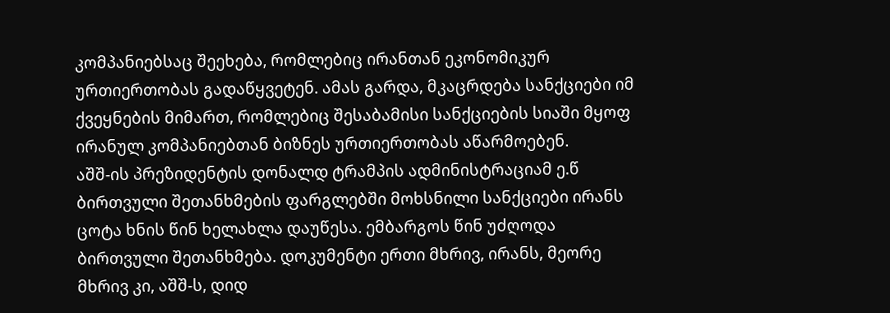კომპანიებსაც შეეხება, რომლებიც ირანთან ეკონომიკურ ურთიერთობას გადაწყვეტენ. ამას გარდა, მკაცრდება სანქციები იმ ქვეყნების მიმართ, რომლებიც შესაბამისი სანქციების სიაში მყოფ ირანულ კომპანიებთან ბიზნეს ურთიერთობას აწარმოებენ.
აშშ-ის პრეზიდენტის დონალდ ტრამპის ადმინისტრაციამ ე.წ ბირთვული შეთანხმების ფარგლებში მოხსნილი სანქციები ირანს ცოტა ხნის წინ ხელახლა დაუწესა. ემბარგოს წინ უძღოდა ბირთვული შეთანხმება. დოკუმენტი ერთი მხრივ, ირანს, მეორე მხრივ კი, აშშ-ს, დიდ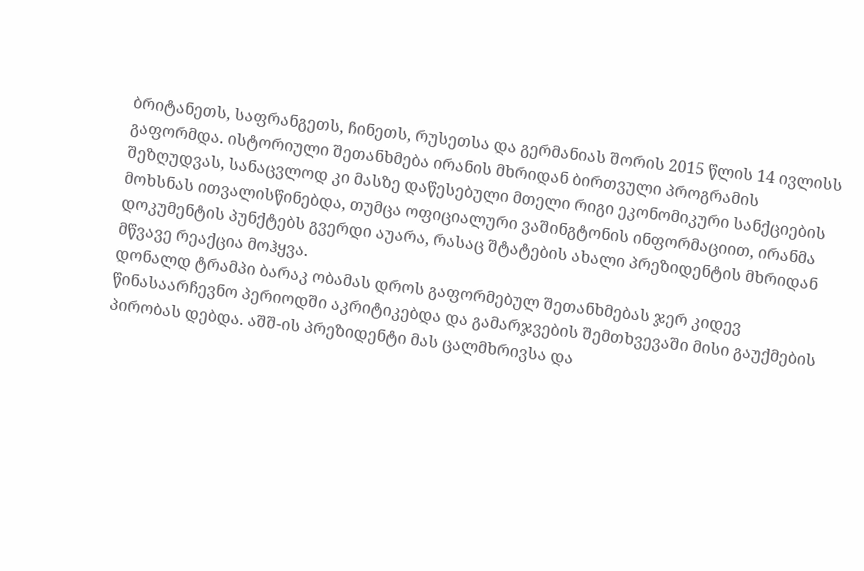ბრიტანეთს, საფრანგეთს, ჩინეთს, რუსეთსა და გერმანიას შორის 2015 წლის 14 ივლისს გაფორმდა. ისტორიული შეთანხმება ირანის მხრიდან ბირთვული პროგრამის შეზღუდვას, სანაცვლოდ კი მასზე დაწესებული მთელი რიგი ეკონომიკური სანქციების მოხსნას ითვალისწინებდა, თუმცა ოფიციალური ვაშინგტონის ინფორმაციით, ირანმა დოკუმენტის პუნქტებს გვერდი აუარა, რასაც შტატების ახალი პრეზიდენტის მხრიდან მწვავე რეაქცია მოჰყვა.
დონალდ ტრამპი ბარაკ ობამას დროს გაფორმებულ შეთანხმებას ჯერ კიდევ წინასაარჩევნო პერიოდში აკრიტიკებდა და გამარჯვების შემთხვევაში მისი გაუქმების პირობას დებდა. აშშ-ის პრეზიდენტი მას ცალმხრივსა და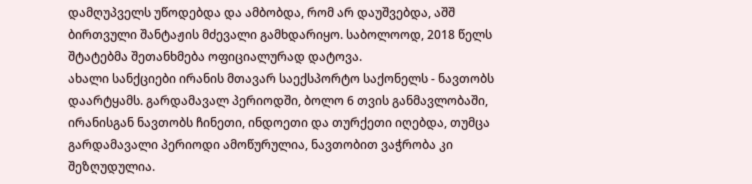დამღუპველს უწოდებდა და ამბობდა, რომ არ დაუშვებდა, აშშ ბირთვული შანტაჟის მძევალი გამხდარიყო. საბოლოოდ, 2018 წელს შტატებმა შეთანხმება ოფიციალურად დატოვა.
ახალი სანქციები ირანის მთავარ საექსპორტო საქონელს - ნავთობს დაარტყამს. გარდამავალ პერიოდში, ბოლო 6 თვის განმავლობაში, ირანისგან ნავთობს ჩინეთი, ინდოეთი და თურქეთი იღებდა, თუმცა გარდამავალი პერიოდი ამოწურულია, ნავთობით ვაჭრობა კი შეზღუდულია.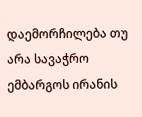დაემორჩილება თუ არა სავაჭრო ემბარგოს ირანის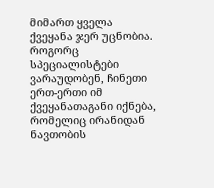მიმართ ყველა ქვეყანა ჯერ უცნობია. როგორც სპეციალისტები ვარაუდობენ, ჩინეთი ერთ-ერთი იმ ქვეყანათაგანი იქნება, რომელიც ირანიდან ნავთობის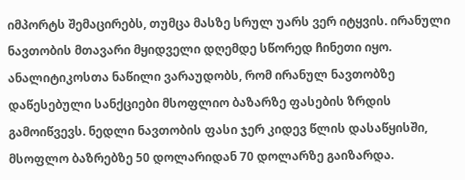იმპორტს შემაცირებს, თუმცა მასზე სრულ უარს ვერ იტყვის. ირანული ნავთობის მთავარი მყიდველი დღემდე სწორედ ჩინეთი იყო.
ანალიტიკოსთა ნაწილი ვარაუდობს, რომ ირანულ ნავთობზე დაწესებული სანქციები მსოფლიო ბაზარზე ფასების ზრდის გამოიწვევს. ნედლი ნავთობის ფასი ჯერ კიდევ წლის დასაწყისში, მსოფლო ბაზრებზე 50 დოლარიდან 70 დოლარზე გაიზარდა.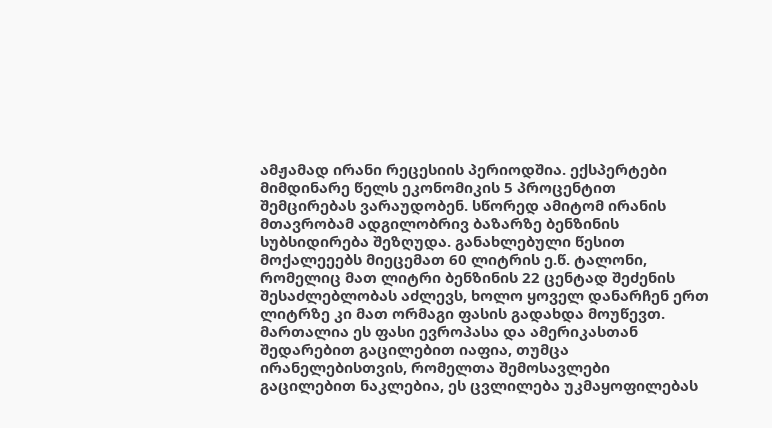ამჟამად ირანი რეცესიის პერიოდშია. ექსპერტები მიმდინარე წელს ეკონომიკის 5 პროცენტით შემცირებას ვარაუდობენ. სწორედ ამიტომ ირანის მთავრობამ ადგილობრივ ბაზარზე ბენზინის სუბსიდირება შეზღუდა. განახლებული წესით მოქალეეებს მიეცემათ 60 ლიტრის ე.წ. ტალონი, რომელიც მათ ლიტრი ბენზინის 22 ცენტად შეძენის შესაძლებლობას აძლევს, ხოლო ყოველ დანარჩენ ერთ ლიტრზე კი მათ ორმაგი ფასის გადახდა მოუწევთ. მართალია ეს ფასი ევროპასა და ამერიკასთან შედარებით გაცილებით იაფია, თუმცა ირანელებისთვის, რომელთა შემოსავლები გაცილებით ნაკლებია, ეს ცვლილება უკმაყოფილებას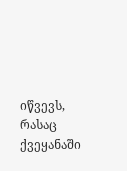იწვევს, რასაც ქვეყანაში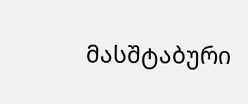მასშტაბური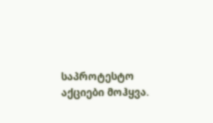საპროტესტო აქციები მოჰყვა.